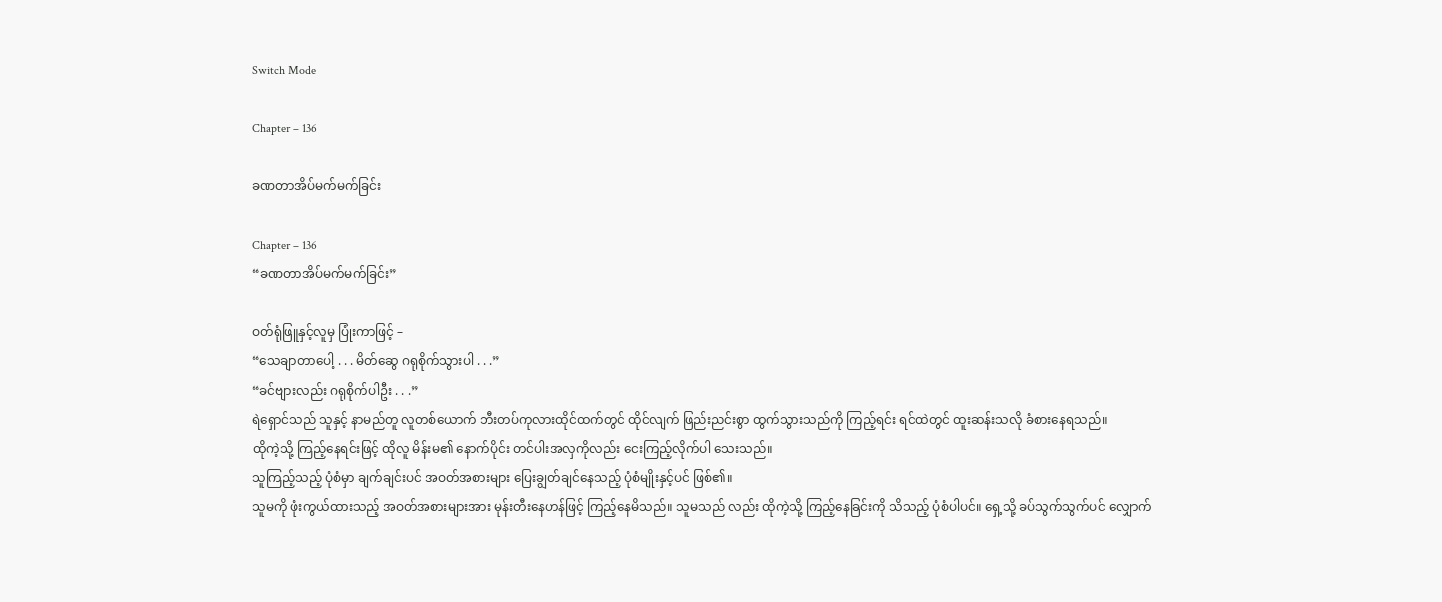Switch Mode

Chapter – 136

ခဏတာအိပ်မက်မက်ခြင်း

Chapter – 136
“ခဏတာအိပ်မက်မက်ခြင်း”

ဝတ်ရုံဖြူနှင့်လူမှ ပြုံးကာဖြင့် –
“သေချာတာပေါ့ . . . မိတ်ဆွေ ဂရုစိုက်သွားပါ . . .”
“ခင်ဗျားလည်း ဂရုစိုက်ပါဦး . . .”
ရဲရှောင်သည် သူနှင့် နာမည်တူ လူတစ်ယောက် ဘီးတပ်ကုလားထိုင်ထက်တွင် ထိုင်လျက် ဖြည်းညင်းစွာ ထွက်သွားသည်ကို ကြည့်ရင်း ရင်ထဲတွင် ထူးဆန်းသလို ခံစားနေရသည်။
ထိုကဲ့သို့ ကြည့်နေရင်းဖြင့် ထိုလူ မိန်းမ၏ နောက်ပိုင်း တင်ပါးအလှကိုလည်း ငေးကြည့်လိုက်ပါ သေးသည်။
သူကြည့်သည့် ပုံစံမှာ ချက်ချင်းပင် အဝတ်အစားများ ပြေးချွတ်ချင်နေသည့် ပုံစံမျိုးနှင့်ပင် ဖြစ်၏။
သူမကို ဖုံးကွယ်ထားသည့် အဝတ်အစားများအား မုန်းတီးနေဟန်ဖြင့် ကြည့်နေမိသည်။ သူမသည် လည်း ထိုကဲ့သို့ ကြည့်နေခြင်းကို သိသည့် ပုံစံပါပင်။ ရှေ့သို့ ခပ်သွက်သွက်ပင် လျှောက်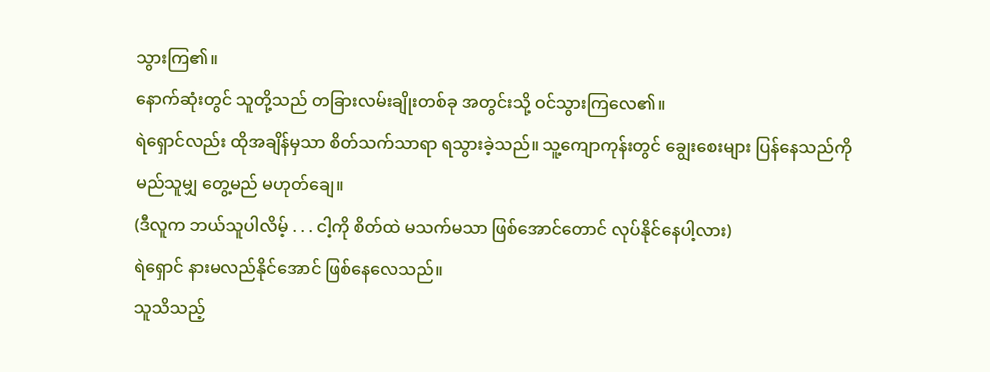သွားကြ၏။
နောက်ဆုံးတွင် သူတို့သည် တခြားလမ်းချိုးတစ်ခု အတွင်းသို့ ဝင်သွားကြလေ၏။
ရဲရှောင်လည်း ထိုအချိန်မှသာ စိတ်သက်သာရာ ရသွားခဲ့သည်။ သူ့ကျောကုန်းတွင် ချွေးစေးများ ပြန်နေသည်ကို မည်သူမျှ တွေ့မည် မဟုတ်ချေ။
(ဒီလူက ဘယ်သူပါလိမ့် . . . ငါ့ကို စိတ်ထဲ မသက်မသာ ဖြစ်အောင်တောင် လုပ်နိုင်နေပါ့လား)
ရဲရှောင် နားမလည်နိုင်အောင် ဖြစ်နေလေသည်။
သူသိသည့်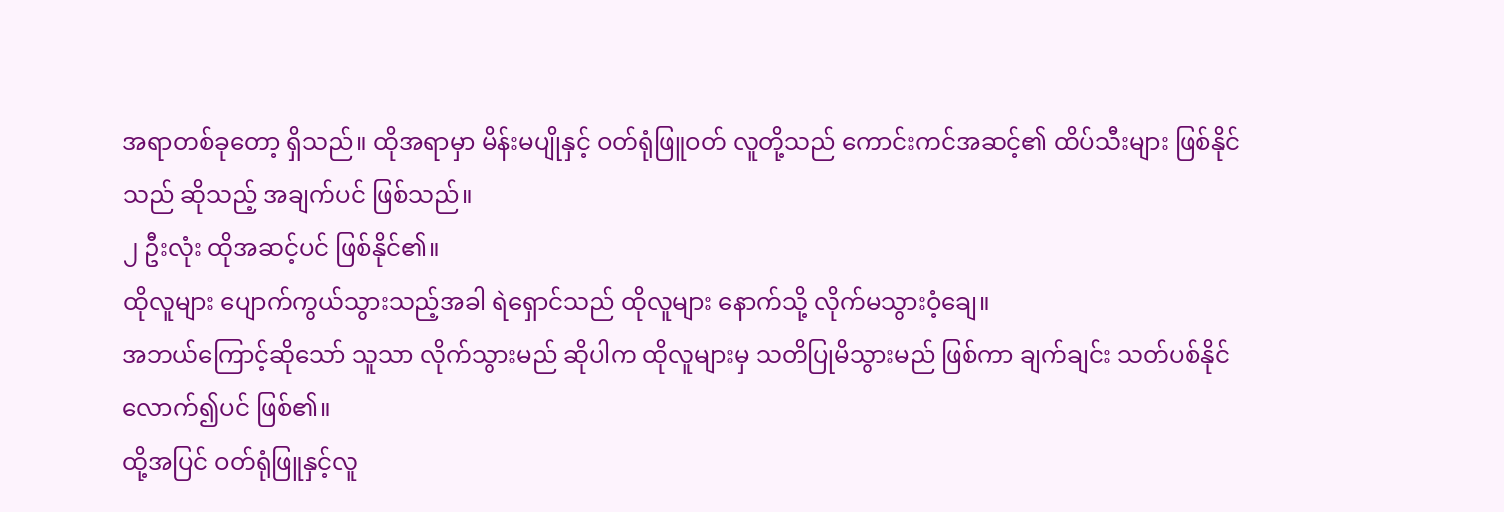အရာတစ်ခုတော့ ရှိသည်။ ထိုအရာမှာ မိန်းမပျိုနှင့် ဝတ်ရုံဖြူဝတ် လူတို့သည် ကောင်းကင်အဆင့်၏ ထိပ်သီးများ ဖြစ်နိုင်သည် ဆိုသည့် အချက်ပင် ဖြစ်သည်။
၂ ဦးလုံး ထိုအဆင့်ပင် ဖြစ်နိုင်၏။
ထိုလူများ ပျောက်ကွယ်သွားသည့်အခါ ရဲရှောင်သည် ထိုလူများ နောက်သို့ လိုက်မသွားဝံ့ချေ။
အဘယ်ကြောင့်ဆိုသော် သူသာ လိုက်သွားမည် ဆိုပါက ထိုလူများမှ သတိပြုမိသွားမည် ဖြစ်ကာ ချက်ချင်း သတ်ပစ်နိုင်လောက်၍ပင် ဖြစ်၏။
ထို့အပြင် ဝတ်ရုံဖြူနှင့်လူ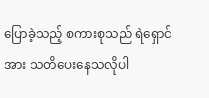ပြောခဲ့သည့် စကားစုသည် ရဲရှောင်အား သတိပေးနေသလိုပါ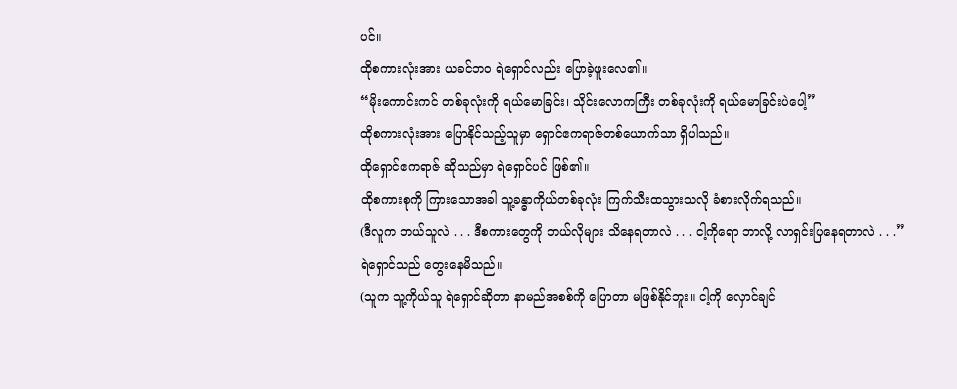ပင်။
ထိုစကားလုံးအား ယခင်ဘဝ ရဲရှောင်လည်း ပြောခဲ့ဖူးလေ၏။
“မိုးကောင်းကင် တစ်ခုလုံးကို ရယ်မောခြင်း၊ သိုင်းလောကကြီး တစ်ခုလုံးကို ရယ်မောခြင်းပဲပေါ့”
ထိုစကားလုံးအား ပြောနိုင်သည့်သူမှာ ရှောင်ဧကရာဇ်တစ်ယောက်သာ ရှိပါသည်။
ထိုရှောင်ဧကရာဇ် ဆိုသည်မှာ ရဲရှောင်ပင် ဖြစ်၏။
ထိုစကားစုကို ကြားသောအခါ သူ့ခန္ဓာကိုယ်တစ်ခုလုံး ကြက်သီးထသွားသလို ခံစားလိုက်ရသည်။
(ဒီလူက ဘယ်သူလဲ . . . ဒီစကားတွေကို ဘယ်လိုများ သိနေရတာလဲ . . . ငါ့ကိုရော ဘာလို့ လာရှင်းပြနေရတာလဲ . . .”
ရဲရှောင်သည် တွေးနေမိသည်။
(သူက သူ့ကိုယ်သူ ရဲရှောင်ဆိုတာ နာမည်အစစ်ကို ပြောတာ မဖြစ်နိုင်ဘူး။ ငါ့ကို လှောင်ချင်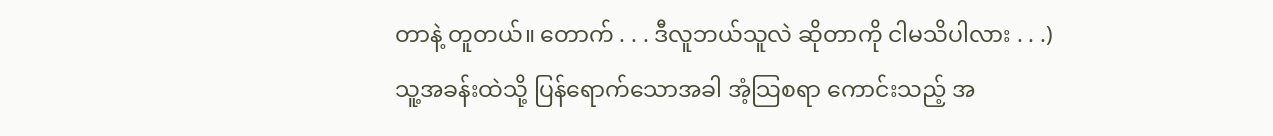တာနဲ့ တူတယ်။ တောက် . . . ဒီလူဘယ်သူလဲ ဆိုတာကို ငါမသိပါလား . . .)
သူ့အခန်းထဲသို့ ပြန်ရောက်သောအခါ အံ့သြစရာ ကောင်းသည့် အ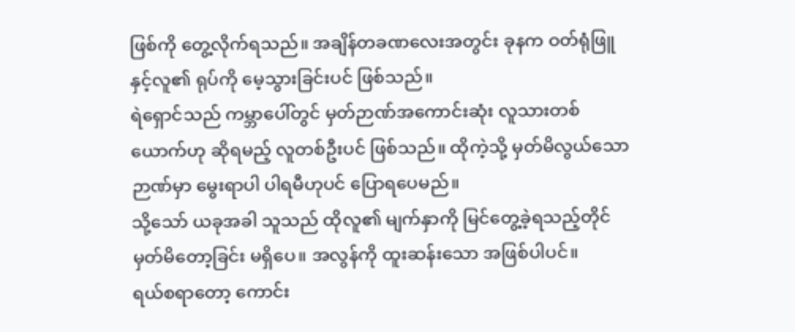ဖြစ်ကို တွေ့လိုက်ရသည်။ အချိန်တခဏလေးအတွင်း ခုနက ဝတ်ရုံဖြူနှင့်လူ၏ ရုပ်ကို မေ့သွားခြင်းပင် ဖြစ်သည်။
ရဲရှောင်သည် ကမ္ဘာပေါ်တွင် မှတ်ဉာဏ်အကောင်းဆုံး လူသားတစ်ယောက်ဟု ဆိုရမည့် လူတစ်ဦးပင် ဖြစ်သည်။ ထိုကဲ့သို့ မှတ်မိလွယ်သော ဉာဏ်မှာ မွေးရာပါ ပါရမီဟုပင် ပြောရပေမည်။
သို့သော် ယခုအခါ သူသည် ထိုလူ၏ မျက်နှာကို မြင်တွေ့ခဲ့ရသည့်တိုင် မှတ်မိတော့ခြင်း မရှိပေ။ အလွန်ကို ထူးဆန်းသော အဖြစ်ပါပင်။
ရယ်စရာတော့ ကောင်း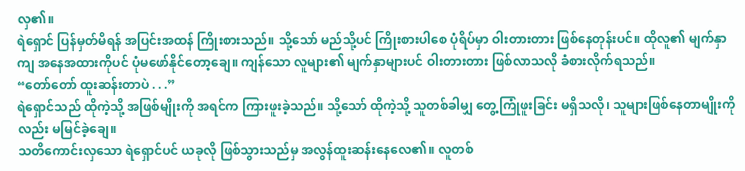လှ၏။
ရဲရှောင် ပြန်မှတ်မိရန် အပြင်းအထန် ကြိုးစားသည်။ သို့သော် မည်သို့ပင် ကြိုးစားပါစေ ပုံရိပ်မှာ ဝါးတားတား ဖြစ်နေတုန်းပင်။ ထိုလူ၏ မျက်နှာကျ အနေအထားကိုပင် ပုံမဖော်နိုင်တော့ချေ။ ကျန်သော လူများ၏ မျက်နှာများပင် ဝါးတားတား ဖြစ်လာသလို ခံစားလိုက်ရသည်။
“တော်တော် ထူးဆန်းတာပဲ . . .”
ရဲရှောင်သည် ထိုကဲ့သို့ အဖြစ်မျိုးကို အရင်က ကြားဖူးခဲ့သည်။ သို့သော် ထိုကဲ့သို့ သူတစ်ခါမျှ တွေ့ကြုံဖူးခြင်း မရှိသလို၊ သူများဖြစ်နေတာမျိုးကိုလည်း မမြင်ခဲ့ချေ။
သတိကောင်းလှသော ရဲရှောင်ပင် ယခုလို ဖြစ်သွားသည်မှ အလွန်ထူးဆန်းနေလေ၏။ လူတစ်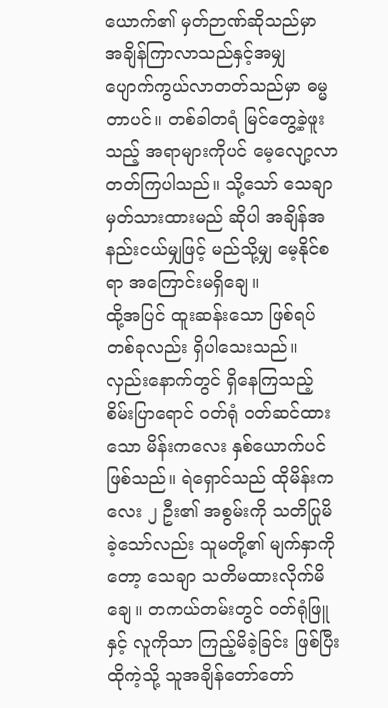ယောက်၏ မှတ်ဉာဏ်ဆိုသည်မှာ အချိန်ကြာလာသည်နှင့်အမျှ ပျောက်ကွယ်လာတတ်သည်မှာ ဓမ္မတာပင်။ တစ်ခါတရံ မြင်တွေ့ခဲ့ဖူးသည့် အရာများကိုပင် မေ့လျော့လာတတ်ကြပါသည်။ သို့သော် သေချာမှတ်သားထားမည် ဆိုပါ အချိန်အနည်းငယ်မျှဖြင့် မည်သို့မျှ မေ့နိုင်စရာ အကြောင်းမရှိချေ။
ထို့အပြင် ထူးဆန်းသော ဖြစ်ရပ်တစ်ခုလည်း ရှိပါသေးသည်။ လှည်းနောက်တွင် ရှိနေကြသည့် စိမ်းပြာရောင် ဝတ်ရုံ ဝတ်ဆင်ထားသော မိန်းကလေး နှစ်ယောက်ပင် ဖြစ်သည်။ ရဲရှောင်သည် ထိုမိန်းကလေး ၂ ဦး၏ အစွမ်းကို သတိပြုမိခဲ့သော်လည်း သူမတို့၏ မျက်နှာကိုတော့ သေချာ သတိမထားလိုက်မိချေ။ တကယ်တမ်းတွင် ဝတ်ရုံဖြူနှင့် လူကိုသာ ကြည့်မိခဲ့ခြင်း ဖြစ်ပြီး ထိုကဲ့သို့ သူအချိန်တော်တော်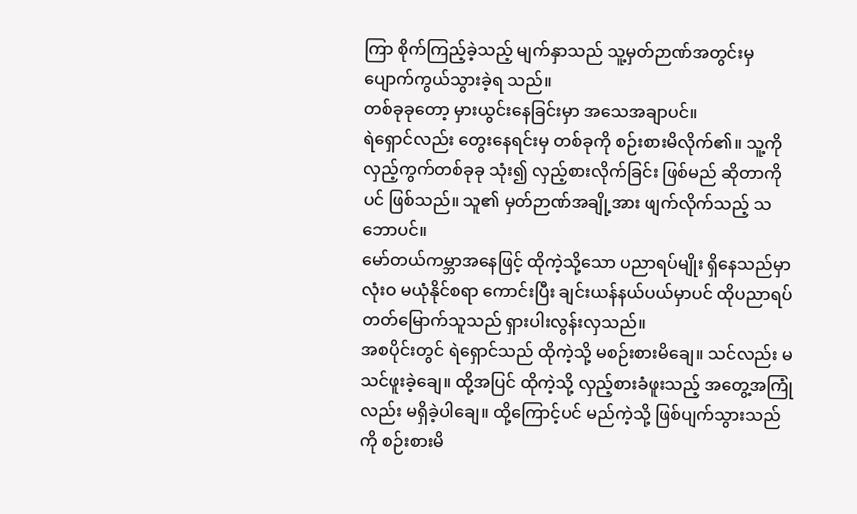ကြာ စိုက်ကြည့်ခဲ့သည့် မျက်နှာသည် သူ့မှတ်ဉာဏ်အတွင်းမှ ပျောက်ကွယ်သွားခဲ့ရ သည်။
တစ်ခုခုတော့ မှားယွင်းနေခြင်းမှာ အသေအချာပင်။
ရဲရှောင်လည်း တွေးနေရင်းမှ တစ်ခုကို စဉ်းစားမိလိုက်၏။ သူ့ကို လှည့်ကွက်တစ်ခုခု သုံး၍ လှည့်စားလိုက်ခြင်း ဖြစ်မည် ဆိုတာကိုပင် ဖြစ်သည်။ သူ၏ မှတ်ဉာဏ်အချို့အား ဖျက်လိုက်သည့် သဘောပင်။
မော်တယ်ကမ္ဘာအနေဖြင့် ထိုကဲ့သို့သော ပညာရပ်မျိုး ရှိနေသည်မှာ လုံးဝ မယုံနိုင်စရာ ကောင်းပြီး ချင်းယန်နယ်ပယ်မှာပင် ထိုပညာရပ် တတ်မြောက်သူသည် ရှားပါးလွန်းလှသည်။
အစပိုင်းတွင် ရဲရှောင်သည် ထိုကဲ့သို့ မစဉ်းစားမိချေ။ သင်လည်း မသင်ဖူးခဲ့ချေ။ ထို့အပြင် ထိုကဲ့သို့ လှည့်စားခံဖူးသည့် အတွေ့အကြုံလည်း မရှိခဲ့ပါချေ။ ထို့ကြောင့်ပင် မည်ကဲ့သို့ ဖြစ်ပျက်သွားသည်ကို စဉ်းစားမိ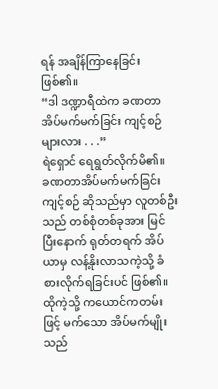ရန် အချိန်ကြာနေခြင်း ဖြစ်၏။
“ဒါ ဒဏ္ဍာရီထဲက ခဏတာအိပ်မက်မက်ခြင်း ကျင့်စဉ်များလား . . .”
ရဲရှောင် ရေရွတ်လိုက်မိ၏။
ခဏတာအိပ်မက်မက်ခြင်း ကျင့်စဉ် ဆိုသည်မှာ လူတစ်ဦးသည် တစ်စုံတစ်ခုအား မြင်ပြီးနောက် ရုတ်တရက် အိပ်ယာမှ လန့်နိုးလာသကဲ့သို့ ခံစားလိုက်ရခြင်းပင် ဖြစ်၏။ ထိုကဲ့သို့ ကယောင်ကတမ်းဖြင့် မက်သော အိပ်မက်မျိုးသည်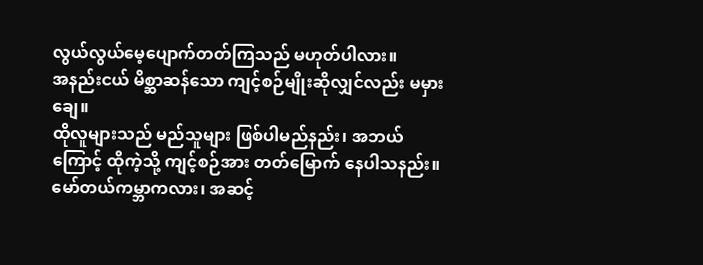လွယ်လွယ်မေ့ပျောက်တတ်ကြသည် မဟုတ်ပါလား။
အနည်းငယ် မိစ္ဆာဆန်သော ကျင့်စဉ်မျိုးဆိုလျှင်လည်း မမှားချေ။
ထိုလူများသည် မည်သူများ ဖြစ်ပါမည်နည်း၊ အဘယ်ကြောင့် ထိုကဲ့သို့ ကျင့်စဉ်အား တတ်မြောက် နေပါသနည်း။ မော်တယ်ကမ္ဘာကလား၊ အဆင့်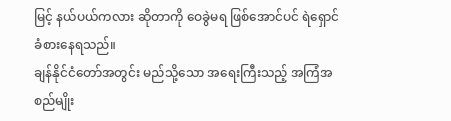မြင့် နယ်ပယ်ကလား ဆိုတာကို ဝေခွဲမရ ဖြစ်အောင်ပင် ရဲရှောင် ခံစားနေရသည်။
ချန်နိုင်ငံတော်အတွင်း မည်သို့သော အရေးကြီးသည့် အကြံအစည်မျိုး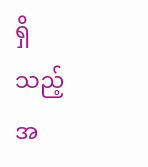ရှိသည့်အ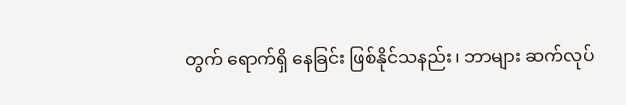တွက် ရောက်ရှိ နေခြင်း ဖြစ်နိုင်သနည်း၊ ဘာများ ဆက်လုပ်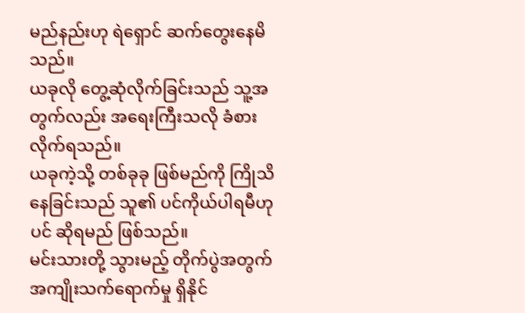မည်နည်းဟု ရဲရှောင် ဆက်တွေးနေမိသည်။
ယခုလို တွေ့ဆုံလိုက်ခြင်းသည် သူ့အတွက်လည်း အရေးကြီးသလို ခံစားလိုက်ရသည်။
ယခုကဲ့သို့ တစ်ခုခု ဖြစ်မည်ကို ကြိုသိနေခြင်းသည် သူ၏ ပင်ကိုယ်ပါရမီဟုပင် ဆိုရမည် ဖြစ်သည်။
မင်းသားတို့ သွားမည့် တိုက်ပွဲအတွက် အကျိုးသက်ရောက်မှု ရှိနိုင်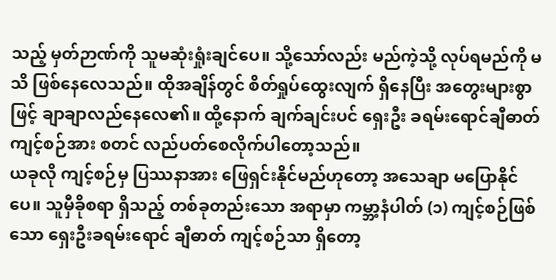သည့် မှတ်ဉာဏ်ကို သူမဆုံးရှုံးချင်ပေ။ သို့သော်လည်း မည်ကဲ့သို့ လုပ်ရမည်ကို မသိ ဖြစ်နေလေသည်။ ထိုအချိန်တွင် စိတ်ရှုပ်ထွေးလျက် ရှိနေပြီး အတွေးများစွာဖြင့် ချာချာလည်နေလေ၏။ ထို့နောက် ချက်ချင်းပင် ရှေးဦး ခရမ်းရောင်ချီဓာတ် ကျင့်စဉ်အား စတင် လည်ပတ်စေလိုက်ပါတော့သည်။
ယခုလို ကျင့်စဉ်မှ ပြဿနာအား ဖြေရှင်းနိုင်မည်ဟုတော့ အသေချာ မပြောနိုင်ပေ။ သူမှီခိုစရာ ရှိသည့် တစ်ခုတည်းသော အရာမှာ ကမ္ဘာ့နံပါတ် (၁) ကျင့်စဉ်ဖြစ်သော ရှေးဦးခရမ်းရောင် ချီဓာတ် ကျင့်စဉ်သာ ရှိတော့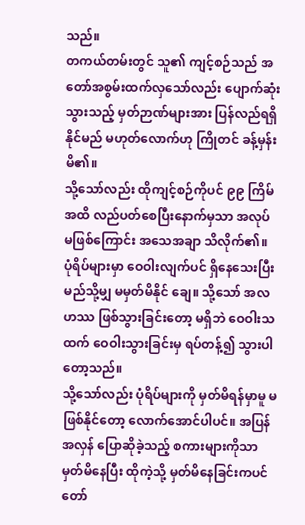သည်။
တကယ်တမ်းတွင် သူ၏ ကျင့်စဉ်သည် အတော်အစွမ်းထက်လှသော်လည်း ပျောက်ဆုံးသွားသည့် မှတ်ဉာဏ်များအား ပြန်လည်ရရှိနိုင်မည် မဟုတ်လောက်ဟု ကြိုတင် ခန့်မှန်းမိ၏။
သို့သော်လည်း ထိုကျင့်စဉ်ကိုပင် ၉၉ ကြိမ်အထိ လည်ပတ်စေပြီးနောက်မှသာ အလုပ် မဖြစ်ကြောင်း အသေအချာ သိလိုက်၏။ ပုံရိပ်များမှာ ဝေဝါးလျက်ပင် ရှိနေသေးပြီး မည်သို့မျှ မမှတ်မိနိုင် ချေ။ သို့သော် အလဟဿ ဖြစ်သွားခြင်းတော့ မရှိဘဲ ဝေဝါးသထက် ဝေဝါးသွားခြင်းမှ ရပ်တန့်၍ သွားပါတော့သည်။
သို့သော်လည်း ပုံရိပ်များကို မှတ်မိရန်မှာမူ မဖြစ်နိုင်တော့ လောက်အောင်ပါပင်။ အပြန်အလှန် ပြောဆိုခဲ့သည့် စကားများကိုသာ မှတ်မိနေပြီး ထိုကဲ့သို့ မှတ်မိနေခြင်းကပင် တော်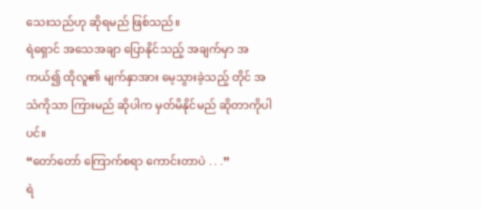သေးသည်ဟု ဆိုရမည် ဖြစ်သည်။
ရဲရှောင် အသေအချာ ပြောနိုင်သည့် အချက်မှာ အကယ်၍ ထိုလူ၏ မျက်နှာအား မေ့သွားခဲ့သည့် တိုင် အသံကိုသာ ကြားမည် ဆိုပါက မှတ်မိနိုင်မည် ဆိုတာကိုပါပင်။
“တော်တော် ကြောက်စရာ ကောင်းတာပဲ . . .”
ရဲ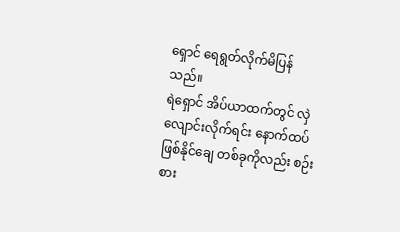ရှောင် ရေရွတ်လိုက်မိပြန်သည်။
ရဲရှောင် အိပ်ယာထက်တွင် လှဲလျောင်းလိုက်ရင်း နောက်ထပ် ဖြစ်နိုင်ချေ တစ်ခုကိုလည်း စဉ်းစား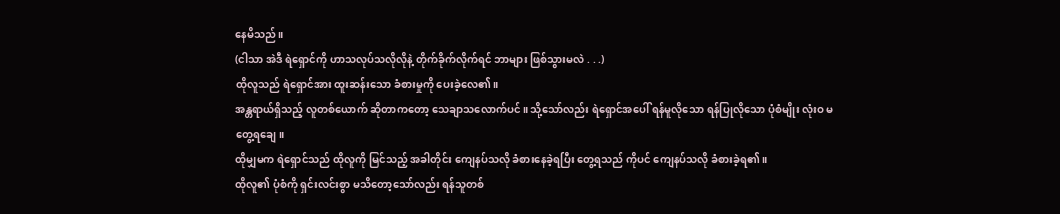နေမိသည်။
(ငါသာ အဲဒီ ရဲရှောင်ကို ဟာသလုပ်သလိုလိုနဲ့ တိုက်ခိုက်လိုက်ရင် ဘာများ ဖြစ်သွားမလဲ . . .)
ထိုလူသည် ရဲရှောင်အား ထူးဆန်းသော ခံစားမှုကို ပေးခဲ့လေ၏။
အန္တရာယ်ရှိသည့် လူတစ်ယောက် ဆိုတာကတော့ သေချာသလောက်ပင်။ သို့သော်လည်း ရဲရှောင်အပေါ် ရန်မူလိုသော ရန်ပြုလိုသော ပုံစံမျိုး လုံးဝ မတွေ့ရချေ။
ထိုမျှမက ရဲရှောင်သည် ထိုလူကို မြင်သည့် အခါတိုင်း ကျေနပ်သလို ခံစားနေခဲ့ရပြီး တွေ့ရသည် ကိုပင် ကျေနပ်သလို ခံစားခဲ့ရ၏။
ထိုလူ၏ ပုံစံကို ရှင်းလင်းစွာ မသိတော့သော်လည်း ရန်သူတစ်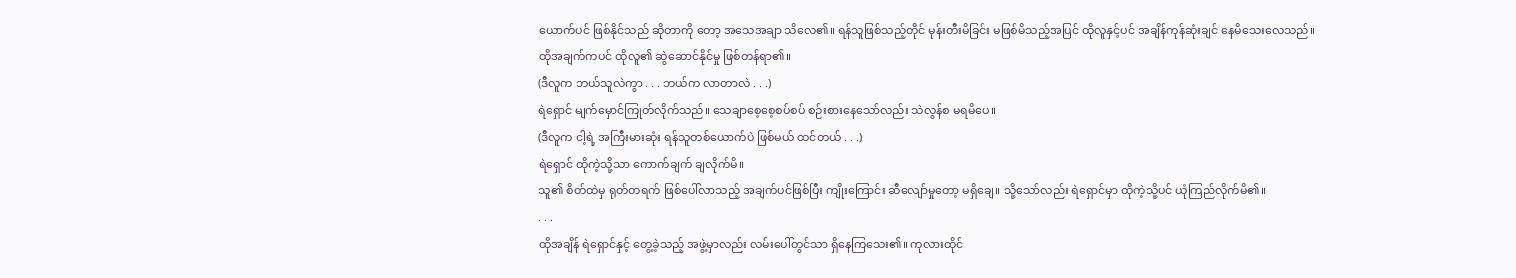ယောက်ပင် ဖြစ်နိုင်သည် ဆိုတာကို တော့ အသေအချာ သိလေ၏။ ရန်သူဖြစ်သည့်တိုင် မုန်းတီးမိခြင်း မဖြစ်မိသည့်အပြင် ထိုလူနှင့်ပင် အချိန်ကုန်ဆုံးချင် နေမိသေးလေသည်။
ထိုအချက်ကပင် ထိုလူ၏ ဆွဲဆောင်နိုင်မှု ဖြစ်တန်ရာ၏။
(ဒီလူက ဘယ်သူလဲကွာ . . . ဘယ်က လာတာလဲ . . .)
ရဲရှောင် မျက်မှောင်ကြုတ်လိုက်သည်။ သေချာစေ့စေ့စပ်စပ် စဉ်းစားနေသော်လည်း သဲလွန်စ မရမိပေ။
(ဒီလူက ငါ့ရဲ့ အကြီးမားဆုံး ရန်သူတစ်ယောက်ပဲ ဖြစ်မယ် ထင်တယ် . . .)
ရဲရှောင် ထိုကဲ့သို့သာ ကောက်ချက် ချလိုက်မိ။
သူ၏ စိတ်ထဲမှ ရုတ်တရက် ဖြစ်ပေါ်လာသည့် အချက်ပင်ဖြစ်ပြီး ကျိုးကြောင်း ဆီလျော်မှုတော့ မရှိချေ။ သို့သော်လည်း ရဲရှောင်မှာ ထိုကဲ့သို့ပင် ယုံကြည်လိုက်မိ၏။
. . .
ထိုအချိန် ရဲရှောင်နှင့် တွေ့ခဲ့သည့် အဖွဲ့မှာလည်း လမ်းပေါ်တွင်သာ ရှိနေကြသေး၏။ ကုလားထိုင်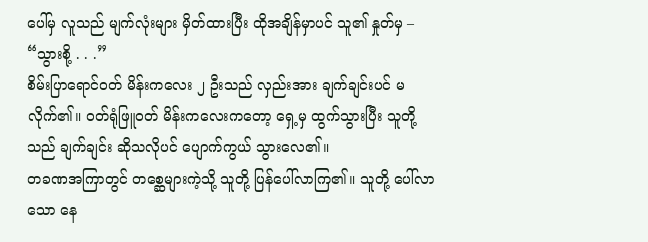ပေါ်မှ လူသည် မျက်လုံးများ မှိတ်ထားပြီး ထိုအချိန်မှာပင် သူ၏ နှုတ်မှ –
“သွားစို့ . . .”
စိမ်းပြာရောင်ဝတ် မိန်းကလေး ၂ ဦးသည် လှည်းအား ချက်ချင်းပင် မလိုက်၏။ ဝတ်ရုံဖြူဝတ် မိန်းကလေးကတော့ ရှေ့မှ ထွက်သွားပြီး သူတို့သည် ချက်ချင်း ဆိုသလိုပင် ပျောက်ကွယ် သွားလေ၏။
တခဏအကြာတွင် တစ္ဆေများကဲ့သို့ သူတို့ ပြန်ပေါ်လာကြ၏။ သူတို့ ပေါ်လာသော နေ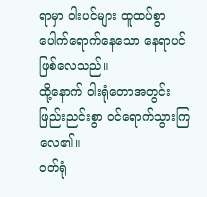ရာမှာ ဝါးပင်များ ထူထပ်စွာ ပေါက်ရောက်နေသော နေရာပင် ဖြစ်လေသည်။
ထို့နောက် ဝါးရုံတောအတွင်း ဖြည်းညင်းစွာ ဝင်ရောက်သွားကြလေ၏။
ဝတ်ရုံ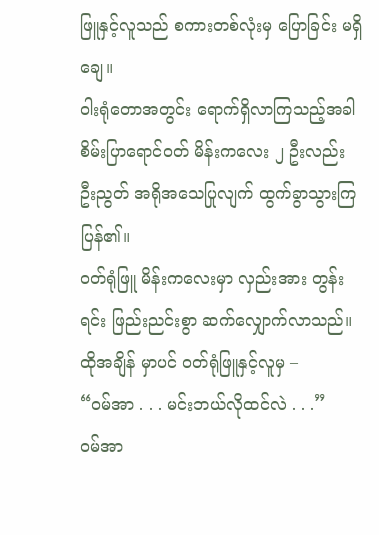ဖြူနှင့်လူသည် စကားတစ်လုံးမှ ပြောခြင်း မရှိချေ။
ဝါးရုံတောအတွင်း ရောက်ရှိလာကြသည့်အခါ စိမ်းပြာရောင်ဝတ် မိန်းကလေး ၂ ဦးလည်း ဦးညွတ် အရိုအသေပြုလျက် ထွက်ခွာသွားကြပြန်၏။
ဝတ်ရုံဖြူ မိန်းကလေးမှာ လှည်းအား တွန်းရင်း ဖြည်းညင်းစွာ ဆက်လျှောက်လာသည်။ ထိုအချိန် မှာပင် ဝတ်ရုံဖြူနှင့်လူမှ –
“ဝမ်အာ . . . မင်းဘယ်လိုထင်လဲ . . .”
ဝမ်အာ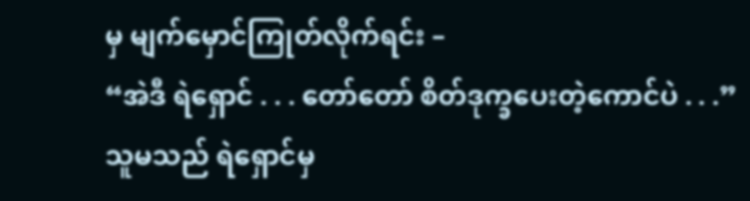မှ မျက်မှောင်ကြုတ်လိုက်ရင်း –
“အဲဒီ ရဲရှောင် . . . တော်တော် စိတ်ဒုက္ခပေးတဲ့ကောင်ပဲ . . .”
သူမသည် ရဲရှောင်မှ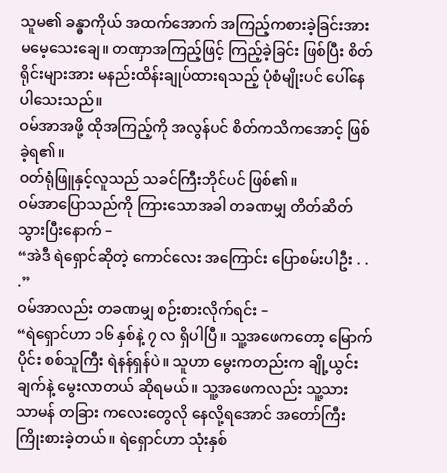သူမ၏ ခန္ဓာကိုယ် အထက်အောက် အကြည့်ကစားခဲ့ခြင်းအား မမေ့သေးချေ။ တဏှာအကြည့်ဖြင့် ကြည့်ခဲ့ခြင်း ဖြစ်ပြီး စိတ်ရိုင်းများအား မနည်းထိန်းချုပ်ထားရသည့် ပုံစံမျိုးပင် ပေါ်နေပါသေးသည်။
ဝမ်အာအဖို့ ထိုအကြည့်ကို အလွန်ပင် စိတ်ကသိကအောင့် ဖြစ်ခဲ့ရ၏။
ဝတ်ရုံဖြူနှင့်လူသည် သခင်ကြီးဘိုင်ပင် ဖြစ်၏။
ဝမ်အာပြောသည်ကို ကြားသောအခါ တခဏမျှ တိတ်ဆိတ်သွားပြီးနောက် –
“အဲဒီ ရဲရှောင်ဆိုတဲ့ ကောင်လေး အကြောင်း ပြောစမ်းပါဦး . . .”
ဝမ်အာလည်း တခဏမျှ စဉ်းစားလိုက်ရင်း –
“ရဲရှောင်ဟာ ၁၆ နှစ်နဲ့ ၇ လ ရှိပါပြီ။ သူ့အဖေကတော့ မြောက်ပိုင်း စစ်သူကြီး ရဲနန်ရှန်ပဲ။ သူဟာ မွေးကတည်းက ချို့ယွင်းချက်နဲ့ မွေးလာတယ် ဆိုရမယ်။ သူ့အဖေကလည်း သူ့သား သာမန် တခြား ကလေးတွေလို နေလို့ရအောင် အတော်ကြီး ကြိုးစားခဲ့တယ်။ ရဲရှောင်ဟာ သုံးနှစ်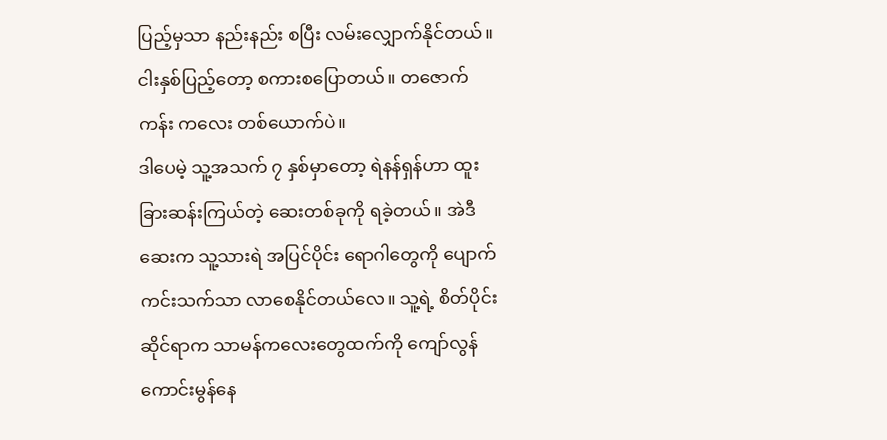ပြည့်မှသာ နည်းနည်း စပြီး လမ်းလျှောက်နိုင်တယ်။ ငါးနှစ်ပြည့်တော့ စကားစပြောတယ်။ တဇောက်ကန်း ကလေး တစ်ယောက်ပဲ။
ဒါပေမဲ့ သူ့အသက် ၇ နှစ်မှာတော့ ရဲနန်ရှန်ဟာ ထူးခြားဆန်းကြယ်တဲ့ ဆေးတစ်ခုကို ရခဲ့တယ်။ အဲဒီဆေးက သူ့သားရဲ အပြင်ပိုင်း ရောဂါတွေကို ပျောက်ကင်းသက်သာ လာစေနိုင်တယ်လေ။ သူ့ရဲ့ စိတ်ပိုင်းဆိုင်ရာက သာမန်ကလေးတွေထက်ကို ကျော်လွန်ကောင်းမွန်နေ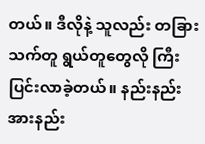တယ်။ ဒီလိုနဲ့ သူလည်း တခြားသက်တူ ရွယ်တူတွေလို ကြီးပြင်းလာခဲ့တယ်။ နည်းနည်း အားနည်း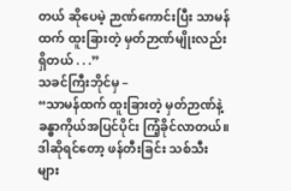တယ် ဆိုပေမဲ့ ဉာဏ်ကောင်းပြီး သာမန်ထက် ထူးခြားတဲ့ မှတ်ဉာဏ်မျိုးလည်း ရှိတယ် . . .”
သခင်ကြီးဘိုင်မှ –
“သာမန်ထက် ထူးခြားတဲ့ မှတ်ဉာဏ်နဲ့ ခန္ဓာကိုယ်အပြင်ပိုင်း ကြံ့ခိုင်လာတယ်။ ဒါဆိုရင်တော့ ဖန်တီးခြင်း သစ်သီးများ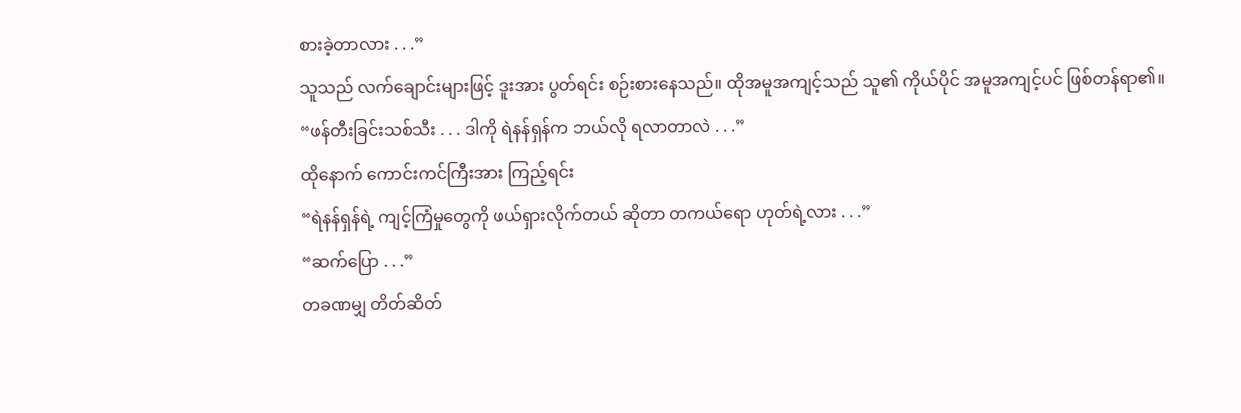စားခဲ့တာလား . . .”
သူသည် လက်ချောင်းများဖြင့် ဒူးအား ပွတ်ရင်း စဉ်းစားနေသည်။ ထိုအမူအကျင့်သည် သူ၏ ကိုယ်ပိုင် အမူအကျင့်ပင် ဖြစ်တန်ရာ၏။
“ဖန်တီးခြင်းသစ်သီး . . . ဒါကို ရဲနန်ရှန်က ဘယ်လို ရလာတာလဲ . . .”
ထိုနောက် ကောင်းကင်ကြီးအား ကြည့်ရင်း
“ရဲနန်ရှန်ရဲ့ ကျင့်ကြံမှုတွေကို ဖယ်ရှားလိုက်တယ် ဆိုတာ တကယ်ရော ဟုတ်ရဲ့လား . . .”
“ဆက်ပြော . . .”
တခဏမျှ တိတ်ဆိတ်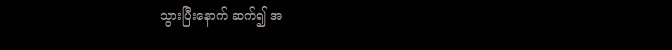သွားပြီးနောက် ဆက်၍ အ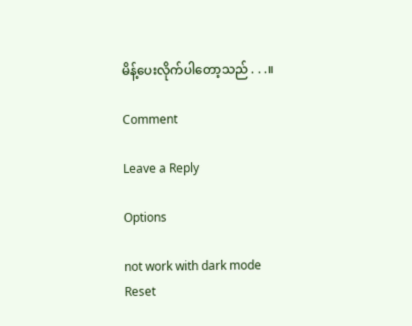မိန့်ပေးလိုက်ပါတော့သည် . . .။

Comment

Leave a Reply

Options

not work with dark mode
Reset